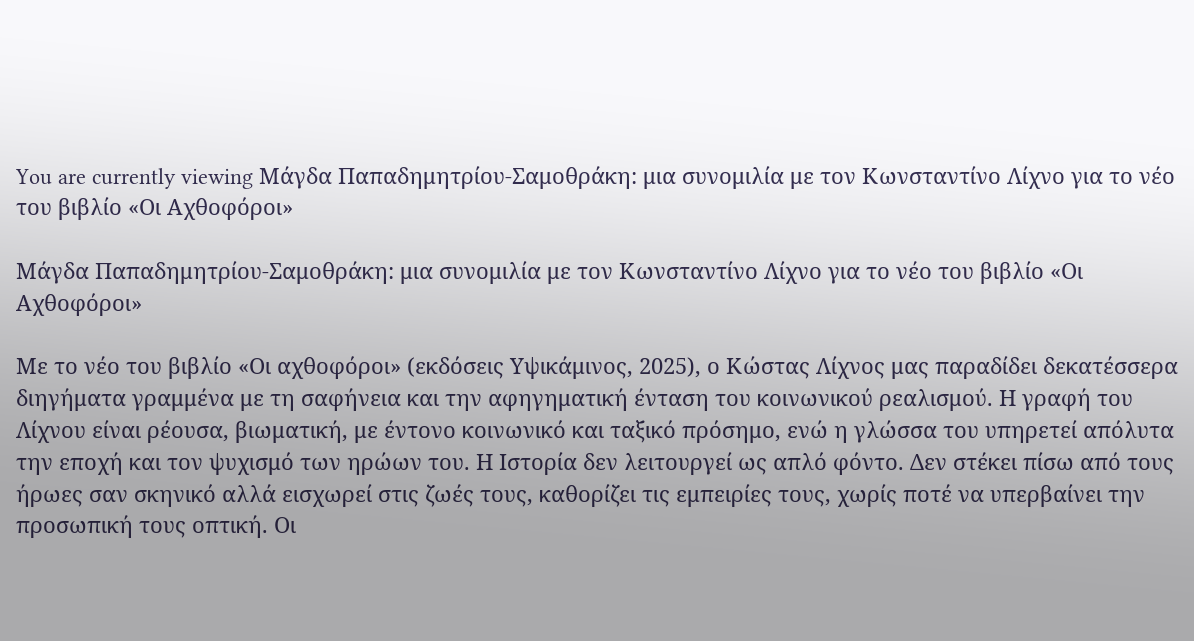You are currently viewing Μάγδα Παπαδημητρίου-Σαμοθράκη: μια συνομιλία με τον Κωνσταντίνο Λίχνο για το νέο του βιβλίο «Οι Αχθοφόροι»

Μάγδα Παπαδημητρίου-Σαμοθράκη: μια συνομιλία με τον Κωνσταντίνο Λίχνο για το νέο του βιβλίο «Οι Αχθοφόροι»

Με το νέο του βιβλίο «Οι αχθοφόροι» (εκδόσεις Υψικάμινος, 2025), ο Κώστας Λίχνος μας παραδίδει δεκατέσσερα διηγήματα γραμμένα με τη σαφήνεια και την αφηγηματική ένταση του κοινωνικού ρεαλισμού. Η γραφή του Λίχνου είναι ρέουσα, βιωματική, με έντονο κοινωνικό και ταξικό πρόσημο, ενώ η γλώσσα του υπηρετεί απόλυτα την εποχή και τον ψυχισμό των ηρώων του. Η Ιστορία δεν λειτουργεί ως απλό φόντο. Δεν στέκει πίσω από τους ήρωες σαν σκηνικό αλλά εισχωρεί στις ζωές τους, καθορίζει τις εμπειρίες τους, χωρίς ποτέ να υπερβαίνει την προσωπική τους οπτική. Οι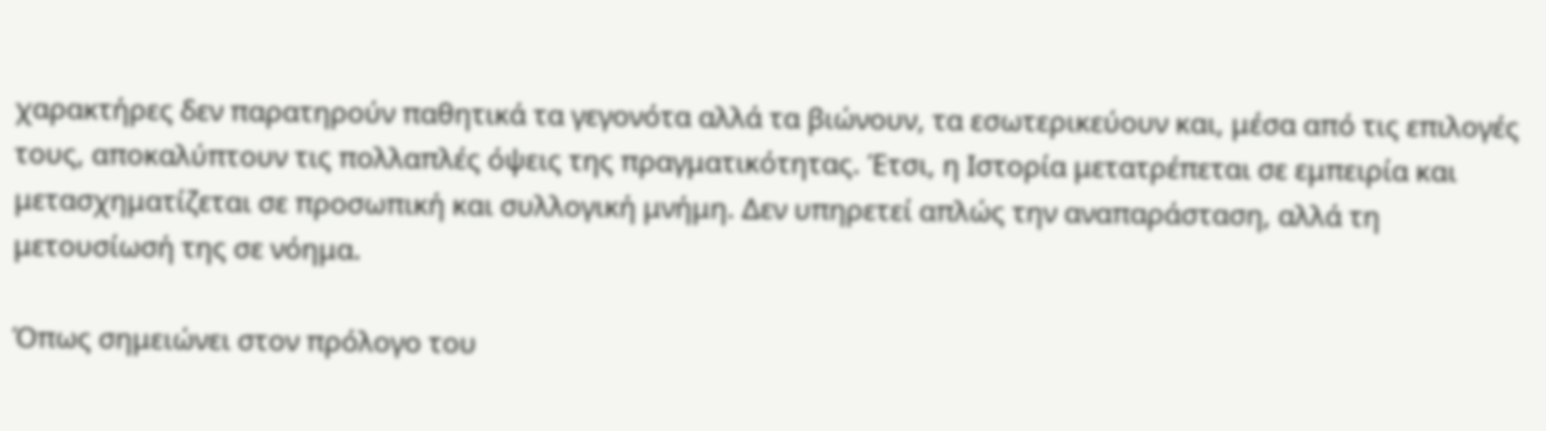χαρακτήρες δεν παρατηρούν παθητικά τα γεγονότα αλλά τα βιώνουν, τα εσωτερικεύουν και, μέσα από τις επιλογές τους, αποκαλύπτουν τις πολλαπλές όψεις της πραγματικότητας. Έτσι, η Ιστορία μετατρέπεται σε εμπειρία και μετασχηματίζεται σε προσωπική και συλλογική μνήμη. Δεν υπηρετεί απλώς την αναπαράσταση, αλλά τη μετουσίωσή της σε νόημα.

Όπως σημειώνει στον πρόλογο του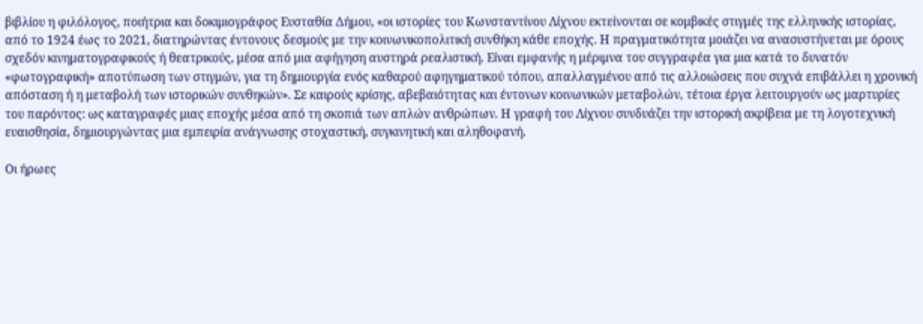βιβλίου η φιλόλογος, ποιήτρια και δοκιμιογράφος Ευσταθία Δήμου, «οι ιστορίες του Κωνσταντίνου Λίχνου εκτείνονται σε κομβικές στιγμές της ελληνικής ιστορίας, από το 1924 έως το 2021, διατηρώντας έντονους δεσμούς με την κοινωνικοπολιτική συνθήκη κάθε εποχής. Η πραγματικότητα μοιάζει να ανασυστήνεται με όρους σχεδόν κινηματογραφικούς ή θεατρικούς, μέσα από μια αφήγηση αυστηρά ρεαλιστική. Είναι εμφανής η μέριμνα του συγγραφέα για μια κατά το δυνατόν «φωτογραφική» αποτύπωση των στιγμών, για τη δημιουργία ενός καθαρού αφηγηματικού τόπου, απαλλαγμένου από τις αλλοιώσεις που συχνά επιβάλλει η χρονική απόσταση ή η μεταβολή των ιστορικών συνθηκών». Σε καιρούς κρίσης, αβεβαιότητας και έντονων κοινωνικών μεταβολών, τέτοια έργα λειτουργούν ως μαρτυρίες του παρόντος: ως καταγραφές μιας εποχής μέσα από τη σκοπιά των απλών ανθρώπων. Η γραφή του Λίχνου συνδυάζει την ιστορική ακρίβεια με τη λογοτεχνική ευαισθησία, δημιουργώντας μια εμπειρία ανάγνωσης στοχαστική, συγκινητική και αληθοφανή.

Οι ήρωες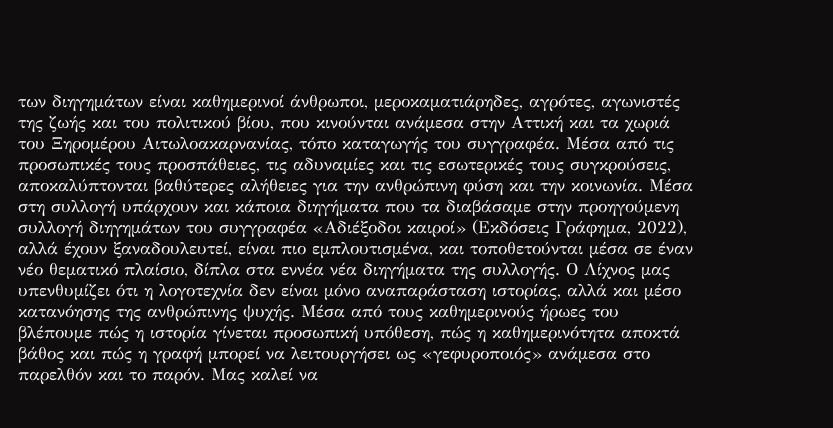των διηγημάτων είναι καθημερινοί άνθρωποι, μεροκαματιάρηδες, αγρότες, αγωνιστές της ζωής και του πολιτικού βίου, που κινούνται ανάμεσα στην Αττική και τα χωριά του Ξηρομέρου Αιτωλοακαρνανίας, τόπο καταγωγής του συγγραφέα. Μέσα από τις προσωπικές τους προσπάθειες, τις αδυναμίες και τις εσωτερικές τους συγκρούσεις, αποκαλύπτονται βαθύτερες αλήθειες για την ανθρώπινη φύση και την κοινωνία. Μέσα στη συλλογή υπάρχουν και κάποια διηγήματα που τα διαβάσαμε στην προηγούμενη συλλογή διηγημάτων του συγγραφέα «Αδιέξοδοι καιροί» (Εκδόσεις Γράφημα, 2022), αλλά έχουν ξαναδουλευτεί, είναι πιο εμπλουτισμένα, και τοποθετούνται μέσα σε έναν νέο θεματικό πλαίσιο, δίπλα στα εννέα νέα διηγήματα της συλλογής. Ο Λίχνος μας υπενθυμίζει ότι η λογοτεχνία δεν είναι μόνο αναπαράσταση ιστορίας, αλλά και μέσο κατανόησης της ανθρώπινης ψυχής. Μέσα από τους καθημερινούς ήρωες του βλέπουμε πώς η ιστορία γίνεται προσωπική υπόθεση, πώς η καθημερινότητα αποκτά βάθος και πώς η γραφή μπορεί να λειτουργήσει ως «γεφυροποιός» ανάμεσα στο παρελθόν και το παρόν. Μας καλεί να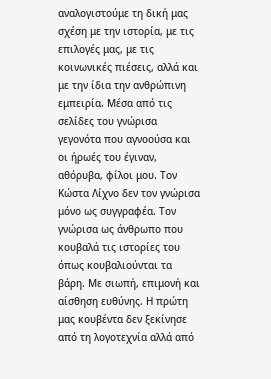αναλογιστούμε τη δική μας σχέση με την ιστορία, με τις επιλογές μας, με τις κοινωνικές πιέσεις, αλλά και με την ίδια την ανθρώπινη εμπειρία. Μέσα από τις σελίδες του γνώρισα γεγονότα που αγνοούσα και οι ήρωές του έγιναν, αθόρυβα, φίλοι μου. Τον Κώστα Λίχνο δεν τον γνώρισα μόνο ως συγγραφέα. Τον γνώρισα ως άνθρωπο που κουβαλά τις ιστορίες του όπως κουβαλιούνται τα βάρη. Με σιωπή, επιμονή και αίσθηση ευθύνης. Η πρώτη μας κουβέντα δεν ξεκίνησε από τη λογοτεχνία αλλά από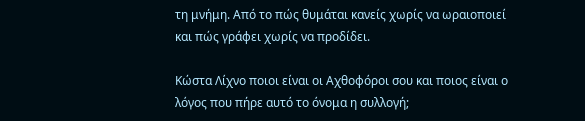τη μνήμη. Από το πώς θυμάται κανείς χωρίς να ωραιοποιεί και πώς γράφει χωρίς να προδίδει.

Κώστα Λίχνο ποιοι είναι οι Αχθοφόροι σου και ποιος είναι ο λόγος που πήρε αυτό το όνομα η συλλογή;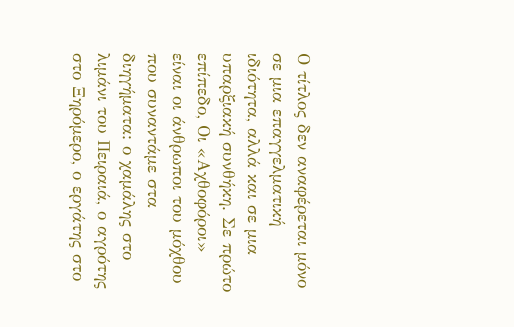Ο τίτλος δεν αναφέρεται μόνο σε μια επαγγελματική ιδιότητα, αλλά και σε μια υπαρξιακή συνθήκη. Σε πρώτο επίπεδο, Οι «Αχθοφόροι» είναι οι άνθρωποι του μόχθου που συναντάμε στα διηγήματα: ο χαμάλης στο λιμάνι του Πειραιά, ο αγρότης στο Ξηρόμερο, ο εργάτης στο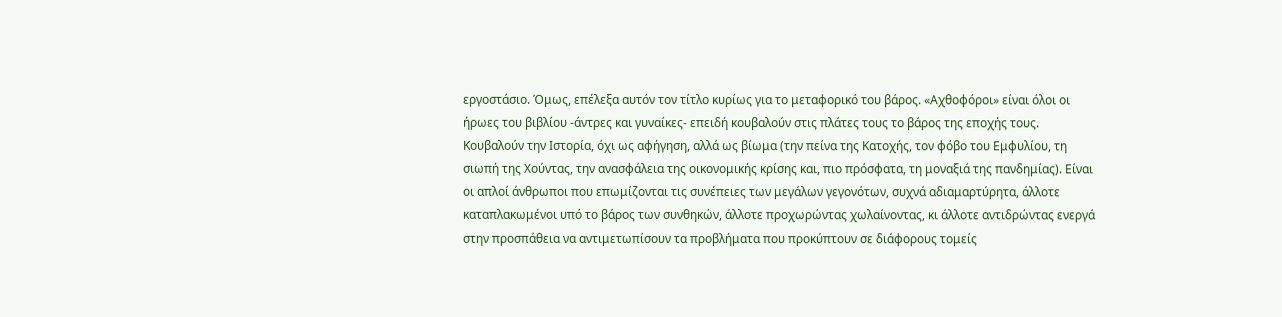εργοστάσιο. Όμως, επέλεξα αυτόν τον τίτλο κυρίως για το μεταφορικό του βάρος. «Αχθοφόροι» είναι όλοι οι ήρωες του βιβλίου -άντρες και γυναίκες- επειδή κουβαλούν στις πλάτες τους το βάρος της εποχής τους. Κουβαλούν την Ιστορία, όχι ως αφήγηση, αλλά ως βίωμα (την πείνα της Κατοχής, τον φόβο του Εμφυλίου, τη σιωπή της Χούντας, την ανασφάλεια της οικονομικής κρίσης και, πιο πρόσφατα, τη μοναξιά της πανδημίας). Είναι οι απλοί άνθρωποι που επωμίζονται τις συνέπειες των μεγάλων γεγονότων, συχνά αδιαμαρτύρητα, άλλοτε καταπλακωμένοι υπό το βάρος των συνθηκών, άλλοτε προχωρώντας χωλαίνοντας, κι άλλοτε αντιδρώντας ενεργά στην προσπάθεια να αντιμετωπίσουν τα προβλήματα που προκύπτουν σε διάφορους τομείς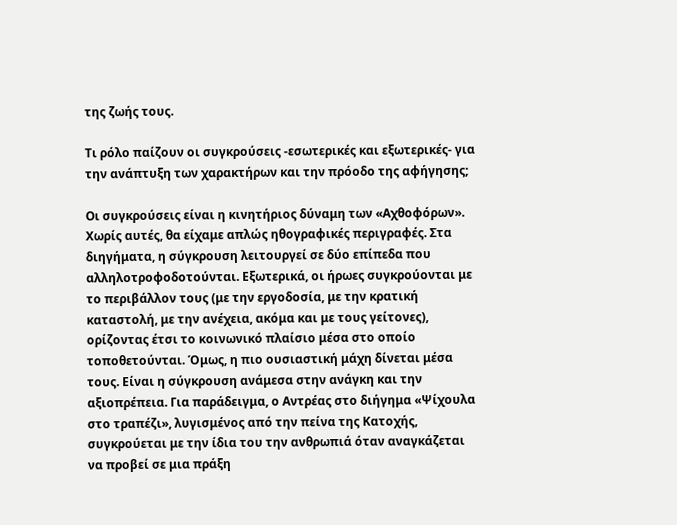της ζωής τους.

Τι ρόλο παίζουν οι συγκρούσεις -εσωτερικές και εξωτερικές- για την ανάπτυξη των χαρακτήρων και την πρόοδο της αφήγησης;

Οι συγκρούσεις είναι η κινητήριος δύναμη των «Αχθοφόρων». Χωρίς αυτές, θα είχαμε απλώς ηθογραφικές περιγραφές. Στα διηγήματα, η σύγκρουση λειτουργεί σε δύο επίπεδα που αλληλοτροφοδοτούνται. Εξωτερικά, οι ήρωες συγκρούονται με το περιβάλλον τους (με την εργοδοσία, με την κρατική καταστολή, με την ανέχεια, ακόμα και με τους γείτονες), ορίζοντας έτσι το κοινωνικό πλαίσιο μέσα στο οποίο τοποθετούνται. Όμως, η πιο ουσιαστική μάχη δίνεται μέσα τους. Είναι η σύγκρουση ανάμεσα στην ανάγκη και την αξιοπρέπεια. Για παράδειγμα, ο Αντρέας στο διήγημα «Ψίχουλα στο τραπέζι», λυγισμένος από την πείνα της Κατοχής, συγκρούεται με την ίδια του την ανθρωπιά όταν αναγκάζεται να προβεί σε μια πράξη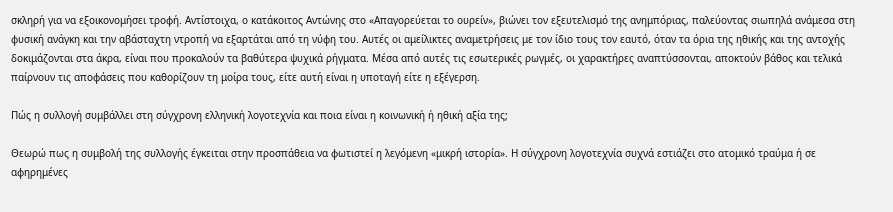σκληρή για να εξοικονομήσει τροφή. Αντίστοιχα, ο κατάκοιτος Αντώνης στο «Απαγορεύεται το ουρείν», βιώνει τον εξευτελισμό της ανημπόριας, παλεύοντας σιωπηλά ανάμεσα στη φυσική ανάγκη και την αβάσταχτη ντροπή να εξαρτάται από τη νύφη του. Αυτές οι αμείλικτες αναμετρήσεις με τον ίδιο τους τον εαυτό, όταν τα όρια της ηθικής και της αντοχής δοκιμάζονται στα άκρα, είναι που προκαλούν τα βαθύτερα ψυχικά ρήγματα. Μέσα από αυτές τις εσωτερικές ρωγμές, οι χαρακτήρες αναπτύσσονται, αποκτούν βάθος και τελικά παίρνουν τις αποφάσεις που καθορίζουν τη μοίρα τους, είτε αυτή είναι η υποταγή είτε η εξέγερση.

Πώς η συλλογή συμβάλλει στη σύγχρονη ελληνική λογοτεχνία και ποια είναι η κοινωνική ή ηθική αξία της;

Θεωρώ πως η συμβολή της συλλογής έγκειται στην προσπάθεια να φωτιστεί η λεγόμενη «μικρή ιστορία». Η σύγχρονη λογοτεχνία συχνά εστιάζει στο ατομικό τραύμα ή σε αφηρημένες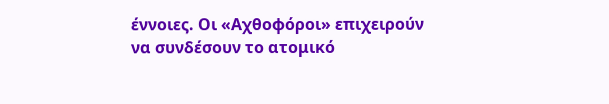έννοιες. Οι «Αχθοφόροι» επιχειρούν να συνδέσουν το ατομικό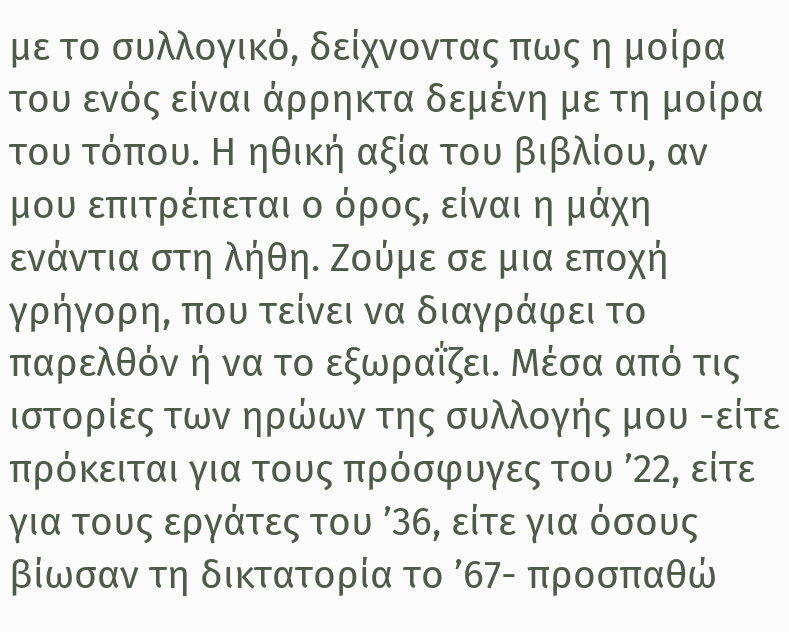με το συλλογικό, δείχνοντας πως η μοίρα του ενός είναι άρρηκτα δεμένη με τη μοίρα του τόπου. Η ηθική αξία του βιβλίου, αν μου επιτρέπεται ο όρος, είναι η μάχη ενάντια στη λήθη. Ζούμε σε μια εποχή γρήγορη, που τείνει να διαγράφει το παρελθόν ή να το εξωραΐζει. Μέσα από τις ιστορίες των ηρώων της συλλογής μου -είτε πρόκειται για τους πρόσφυγες του ’22, είτε για τους εργάτες του ’36, είτε για όσους βίωσαν τη δικτατορία το ’67- προσπαθώ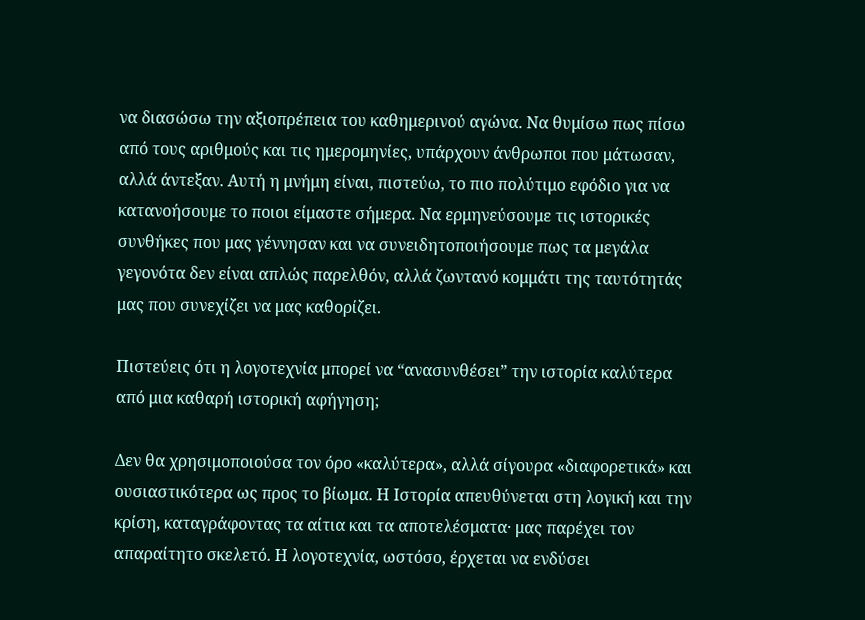να διασώσω την αξιοπρέπεια του καθημερινού αγώνα. Να θυμίσω πως πίσω από τους αριθμούς και τις ημερομηνίες, υπάρχουν άνθρωποι που μάτωσαν, αλλά άντεξαν. Αυτή η μνήμη είναι, πιστεύω, το πιο πολύτιμο εφόδιο για να κατανοήσουμε το ποιοι είμαστε σήμερα. Να ερμηνεύσουμε τις ιστορικές συνθήκες που μας γέννησαν και να συνειδητοποιήσουμε πως τα μεγάλα γεγονότα δεν είναι απλώς παρελθόν, αλλά ζωντανό κομμάτι της ταυτότητάς μας που συνεχίζει να μας καθορίζει.

Πιστεύεις ότι η λογοτεχνία μπορεί να “ανασυνθέσει” την ιστορία καλύτερα από μια καθαρή ιστορική αφήγηση;

Δεν θα χρησιμοποιούσα τον όρο «καλύτερα», αλλά σίγουρα «διαφορετικά» και ουσιαστικότερα ως προς το βίωμα. Η Ιστορία απευθύνεται στη λογική και την κρίση, καταγράφοντας τα αίτια και τα αποτελέσματα· μας παρέχει τον απαραίτητο σκελετό. Η λογοτεχνία, ωστόσο, έρχεται να ενδύσει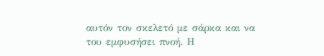αυτόν τον σκελετό με σάρκα και να του εμφυσήσει πνοή. Η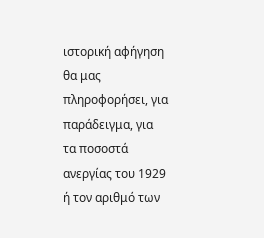ιστορική αφήγηση θα μας πληροφορήσει, για παράδειγμα, για τα ποσοστά ανεργίας του 1929 ή τον αριθμό των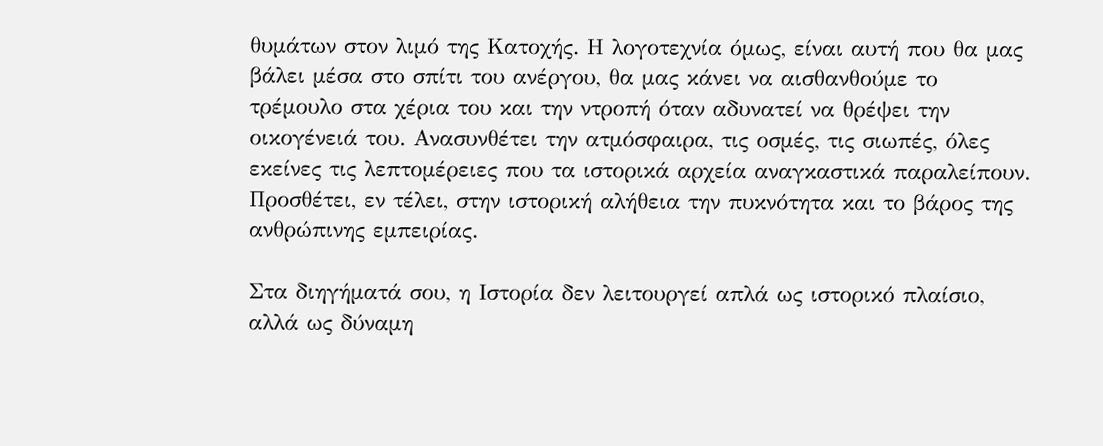θυμάτων στον λιμό της Κατοχής. Η λογοτεχνία όμως, είναι αυτή που θα μας βάλει μέσα στο σπίτι του ανέργου, θα μας κάνει να αισθανθούμε το τρέμουλο στα χέρια του και την ντροπή όταν αδυνατεί να θρέψει την οικογένειά του. Ανασυνθέτει την ατμόσφαιρα, τις οσμές, τις σιωπές, όλες εκείνες τις λεπτομέρειες που τα ιστορικά αρχεία αναγκαστικά παραλείπουν. Προσθέτει, εν τέλει, στην ιστορική αλήθεια την πυκνότητα και το βάρος της ανθρώπινης εμπειρίας.

Στα διηγήματά σου, η Ιστορία δεν λειτουργεί απλά ως ιστορικό πλαίσιο, αλλά ως δύναμη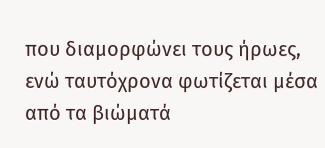που διαμορφώνει τους ήρωες, ενώ ταυτόχρονα φωτίζεται μέσα από τα βιώματά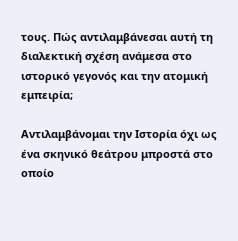τους. Πώς αντιλαμβάνεσαι αυτή τη διαλεκτική σχέση ανάμεσα στο ιστορικό γεγονός και την ατομική εμπειρία;

Αντιλαμβάνομαι την Ιστορία όχι ως ένα σκηνικό θεάτρου μπροστά στο οποίο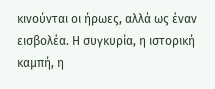κινούνται οι ήρωες, αλλά ως έναν εισβολέα. Η συγκυρία, η ιστορική καμπή, η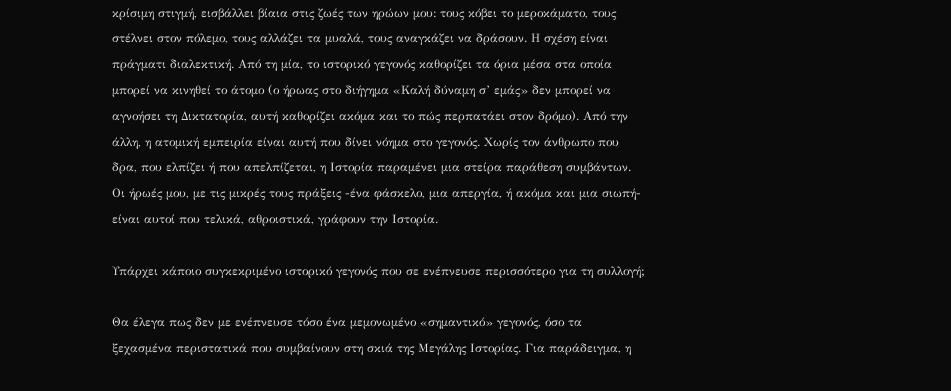κρίσιμη στιγμή, εισβάλλει βίαια στις ζωές των ηρώων μου: τους κόβει το μεροκάματο, τους στέλνει στον πόλεμο, τους αλλάζει τα μυαλά, τους αναγκάζει να δράσουν. Η σχέση είναι πράγματι διαλεκτική. Από τη μία, το ιστορικό γεγονός καθορίζει τα όρια μέσα στα οποία μπορεί να κινηθεί το άτομο (ο ήρωας στο διήγημα «Καλή δύναμη σ’ εμάς» δεν μπορεί να αγνοήσει τη Δικτατορία, αυτή καθορίζει ακόμα και το πώς περπατάει στον δρόμο). Από την άλλη, η ατομική εμπειρία είναι αυτή που δίνει νόημα στο γεγονός. Χωρίς τον άνθρωπο που δρα, που ελπίζει ή που απελπίζεται, η Ιστορία παραμένει μια στείρα παράθεση συμβάντων. Οι ήρωές μου, με τις μικρές τους πράξεις -ένα φάσκελο, μια απεργία, ή ακόμα και μια σιωπή- είναι αυτοί που τελικά, αθροιστικά, γράφουν την Ιστορία.

Υπάρχει κάποιο συγκεκριμένο ιστορικό γεγονός που σε ενέπνευσε περισσότερο για τη συλλογή;

Θα έλεγα πως δεν με ενέπνευσε τόσο ένα μεμονωμένο «σημαντικό» γεγονός, όσο τα ξεχασμένα περιστατικά που συμβαίνουν στη σκιά της Μεγάλης Ιστορίας. Για παράδειγμα, η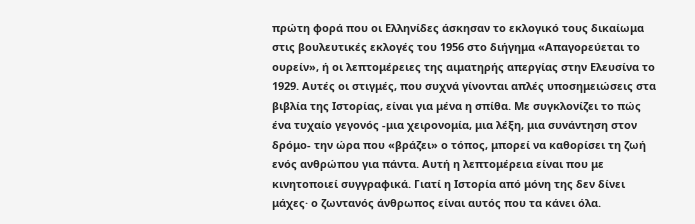πρώτη φορά που οι Ελληνίδες άσκησαν το εκλογικό τους δικαίωμα στις βουλευτικές εκλογές του 1956 στο διήγημα «Απαγορεύεται το ουρείν», ή οι λεπτομέρειες της αιματηρής απεργίας στην Ελευσίνα το 1929. Αυτές οι στιγμές, που συχνά γίνονται απλές υποσημειώσεις στα βιβλία της Ιστορίας, είναι για μένα η σπίθα. Με συγκλονίζει το πώς ένα τυχαίο γεγονός -μια χειρονομία, μια λέξη, μια συνάντηση στον δρόμο- την ώρα που «βράζει» ο τόπος, μπορεί να καθορίσει τη ζωή ενός ανθρώπου για πάντα. Αυτή η λεπτομέρεια είναι που με κινητοποιεί συγγραφικά. Γιατί η Ιστορία από μόνη της δεν δίνει μάχες· ο ζωντανός άνθρωπος είναι αυτός που τα κάνει όλα.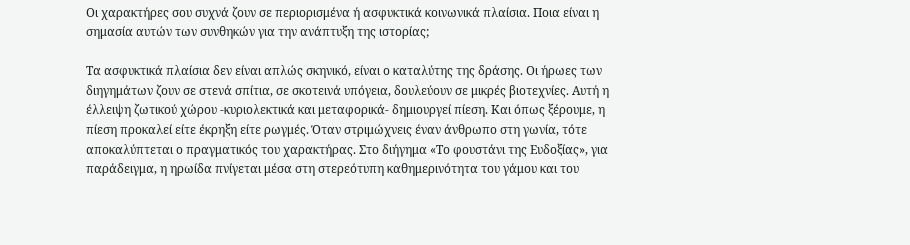Οι χαρακτήρες σου συχνά ζουν σε περιορισμένα ή ασφυκτικά κοινωνικά πλαίσια. Ποια είναι η σημασία αυτών των συνθηκών για την ανάπτυξη της ιστορίας;

Τα ασφυκτικά πλαίσια δεν είναι απλώς σκηνικό, είναι ο καταλύτης της δράσης. Οι ήρωες των διηγημάτων ζουν σε στενά σπίτια, σε σκοτεινά υπόγεια, δουλεύουν σε μικρές βιοτεχνίες. Αυτή η έλλειψη ζωτικού χώρου -κυριολεκτικά και μεταφορικά- δημιουργεί πίεση. Και όπως ξέρουμε, η πίεση προκαλεί είτε έκρηξη είτε ρωγμές. Όταν στριμώχνεις έναν άνθρωπο στη γωνία, τότε αποκαλύπτεται ο πραγματικός του χαρακτήρας. Στο διήγημα «Το φουστάνι της Ευδοξίας», για παράδειγμα, η ηρωίδα πνίγεται μέσα στη στερεότυπη καθημερινότητα του γάμου και του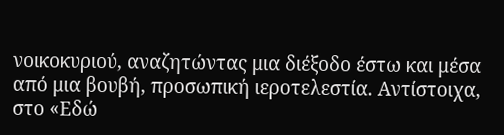νοικοκυριού, αναζητώντας μια διέξοδο έστω και μέσα από μια βουβή, προσωπική ιεροτελεστία. Αντίστοιχα, στο «Εδώ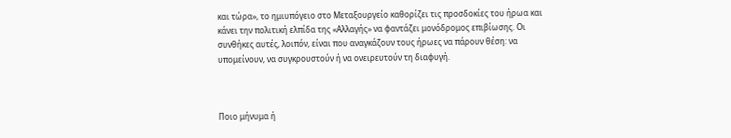και τώρα», το ημιυπόγειο στο Μεταξουργείο καθορίζει τις προσδοκίες του ήρωα και κάνει την πολιτική ελπίδα της «Αλλαγής» να φαντάζει μονόδρομος επιβίωσης. Οι συνθήκες αυτές, λοιπόν, είναι που αναγκάζουν τους ήρωες να πάρουν θέση: να υπομείνουν, να συγκρουστούν ή να ονειρευτούν τη διαφυγή.



Ποιο μήνυμα ή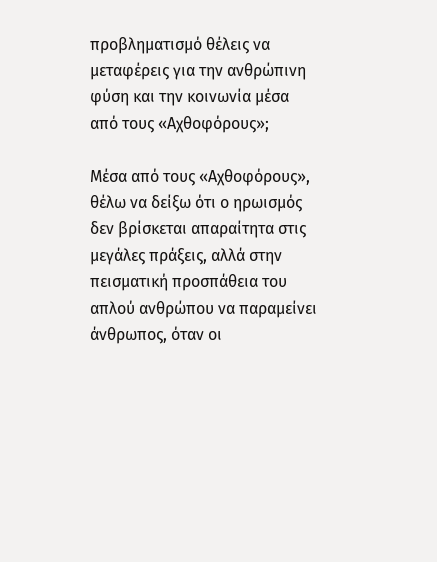προβληματισμό θέλεις να μεταφέρεις για την ανθρώπινη φύση και την κοινωνία μέσα από τους «Αχθοφόρους»;

Μέσα από τους «Αχθοφόρους», θέλω να δείξω ότι ο ηρωισμός δεν βρίσκεται απαραίτητα στις μεγάλες πράξεις, αλλά στην πεισματική προσπάθεια του απλού ανθρώπου να παραμείνει άνθρωπος, όταν οι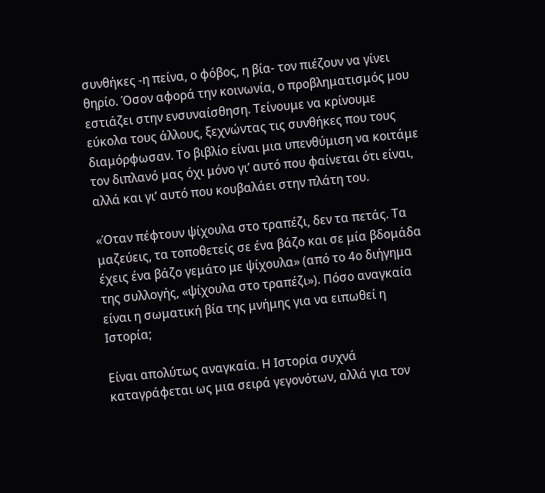συνθήκες -η πείνα, ο φόβος, η βία- τον πιέζουν να γίνει θηρίο. Όσον αφορά την κοινωνία, ο προβληματισμός μου εστιάζει στην ενσυναίσθηση. Τείνουμε να κρίνουμε εύκολα τους άλλους, ξεχνώντας τις συνθήκες που τους διαμόρφωσαν. Το βιβλίο είναι μια υπενθύμιση να κοιτάμε τον διπλανό μας όχι μόνο γι’ αυτό που φαίνεται ότι είναι, αλλά και γι’ αυτό που κουβαλάει στην πλάτη του.

«Όταν πέφτουν ψίχουλα στο τραπέζι, δεν τα πετάς. Τα μαζεύεις, τα τοποθετείς σε ένα βάζο και σε μία βδομάδα έχεις ένα βάζο γεμάτο με ψίχουλα» (από το 4ο διήγημα της συλλογής, «ψίχουλα στο τραπέζι»). Πόσο αναγκαία είναι η σωματική βία της μνήμης για να ειπωθεί η Ιστορία;

Είναι απολύτως αναγκαία. Η Ιστορία συχνά καταγράφεται ως μια σειρά γεγονότων, αλλά για τον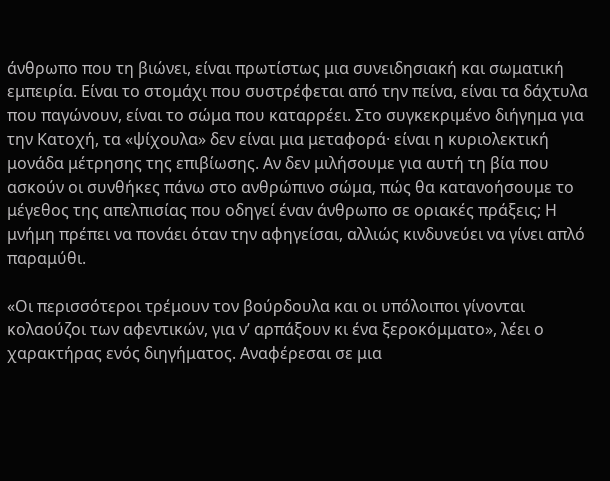άνθρωπο που τη βιώνει, είναι πρωτίστως μια συνειδησιακή και σωματική εμπειρία. Είναι το στομάχι που συστρέφεται από την πείνα, είναι τα δάχτυλα που παγώνουν, είναι το σώμα που καταρρέει. Στο συγκεκριμένο διήγημα για την Κατοχή, τα «ψίχουλα» δεν είναι μια μεταφορά· είναι η κυριολεκτική μονάδα μέτρησης της επιβίωσης. Αν δεν μιλήσουμε για αυτή τη βία που ασκούν οι συνθήκες πάνω στο ανθρώπινο σώμα, πώς θα κατανοήσουμε το μέγεθος της απελπισίας που οδηγεί έναν άνθρωπο σε οριακές πράξεις; Η μνήμη πρέπει να πονάει όταν την αφηγείσαι, αλλιώς κινδυνεύει να γίνει απλό παραμύθι.

«Οι περισσότεροι τρέμουν τον βούρδουλα και οι υπόλοιποι γίνονται κολαούζοι των αφεντικών, για ν’ αρπάξουν κι ένα ξεροκόμματο», λέει ο χαρακτήρας ενός διηγήματος. Αναφέρεσαι σε μια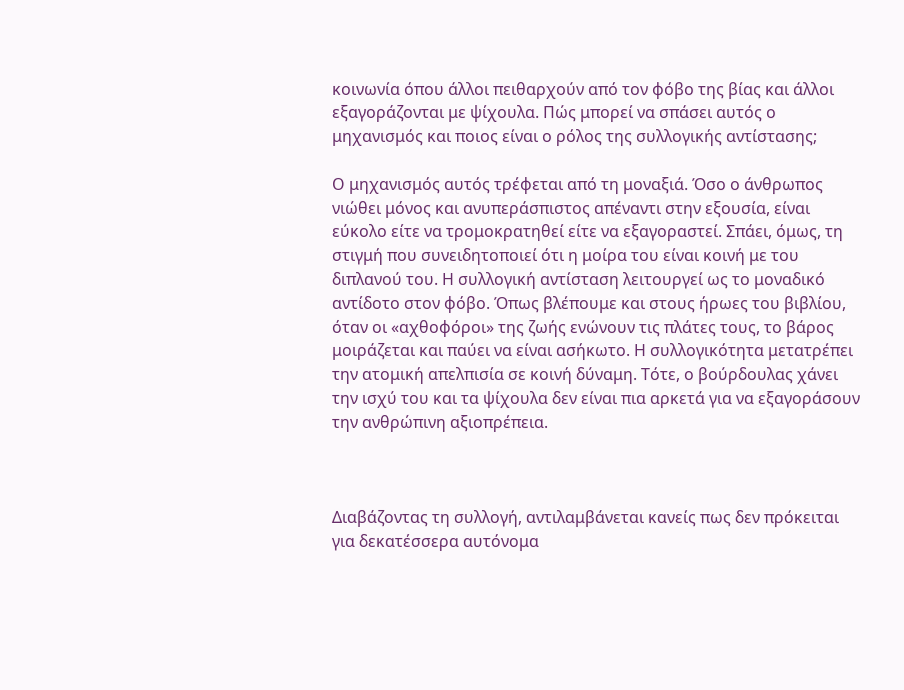κοινωνία όπου άλλοι πειθαρχούν από τον φόβο της βίας και άλλοι εξαγοράζονται με ψίχουλα. Πώς μπορεί να σπάσει αυτός ο μηχανισμός και ποιος είναι ο ρόλος της συλλογικής αντίστασης;

Ο μηχανισμός αυτός τρέφεται από τη μοναξιά. Όσο ο άνθρωπος νιώθει μόνος και ανυπεράσπιστος απέναντι στην εξουσία, είναι εύκολο είτε να τρομοκρατηθεί είτε να εξαγοραστεί. Σπάει, όμως, τη στιγμή που συνειδητοποιεί ότι η μοίρα του είναι κοινή με του διπλανού του. Η συλλογική αντίσταση λειτουργεί ως το μοναδικό αντίδοτο στον φόβο. Όπως βλέπουμε και στους ήρωες του βιβλίου, όταν οι «αχθοφόροι» της ζωής ενώνουν τις πλάτες τους, το βάρος μοιράζεται και παύει να είναι ασήκωτο. Η συλλογικότητα μετατρέπει την ατομική απελπισία σε κοινή δύναμη. Τότε, ο βούρδουλας χάνει την ισχύ του και τα ψίχουλα δεν είναι πια αρκετά για να εξαγοράσουν την ανθρώπινη αξιοπρέπεια.



Διαβάζοντας τη συλλογή, αντιλαμβάνεται κανείς πως δεν πρόκειται για δεκατέσσερα αυτόνομα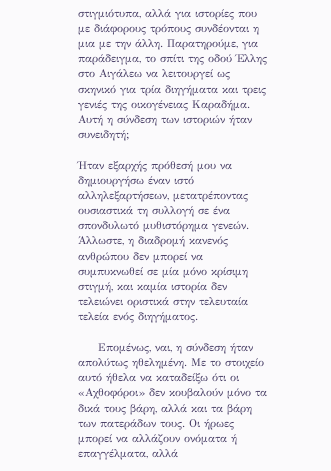στιγμιότυπα, αλλά για ιστορίες που με διάφορους τρόπους συνδέονται η μια με την άλλη. Παρατηρούμε, για παράδειγμα, το σπίτι της οδού Έλλης στο Αιγάλεω να λειτουργεί ως σκηνικό για τρία διηγήματα και τρεις γενιές της οικογένειας Καραδήμα. Αυτή η σύνδεση των ιστοριών ήταν συνειδητή;

Ήταν εξαρχής πρόθεσή μου να δημιουργήσω έναν ιστό αλληλεξαρτήσεων, μετατρέποντας ουσιαστικά τη συλλογή σε ένα σπονδυλωτό μυθιστόρημα γενεών. Άλλωστε, η διαδρομή κανενός ανθρώπου δεν μπορεί να συμπυκνωθεί σε μία μόνο κρίσιμη στιγμή, και καμία ιστορία δεν τελειώνει οριστικά στην τελευταία τελεία ενός διηγήματος.

     Επομένως, ναι, η σύνδεση ήταν απολύτως ηθελημένη. Με το στοιχείο αυτό ήθελα να καταδείξω ότι οι «Αχθοφόροι» δεν κουβαλούν μόνο τα δικά τους βάρη, αλλά και τα βάρη των πατεράδων τους. Οι ήρωες μπορεί να αλλάζουν ονόματα ή επαγγέλματα, αλλά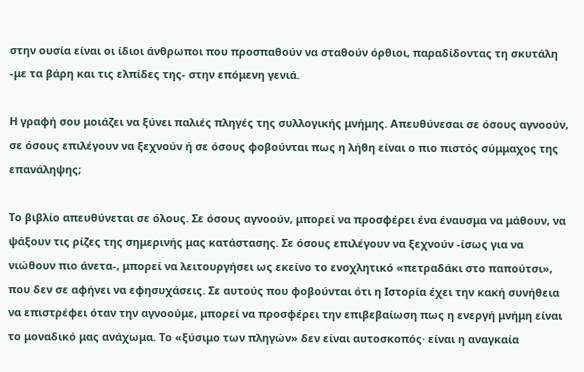στην ουσία είναι οι ίδιοι άνθρωποι που προσπαθούν να σταθούν όρθιοι, παραδίδοντας τη σκυτάλη -με τα βάρη και τις ελπίδες της- στην επόμενη γενιά.

Η γραφή σου μοιάζει να ξύνει παλιές πληγές της συλλογικής μνήμης. Απευθύνεσαι σε όσους αγνοούν, σε όσους επιλέγουν να ξεχνούν ή σε όσους φοβούνται πως η λήθη είναι ο πιο πιστός σύμμαχος της επανάληψης;

Το βιβλίο απευθύνεται σε όλους. Σε όσους αγνοούν, μπορεί να προσφέρει ένα έναυσμα να μάθουν, να ψάξουν τις ρίζες της σημερινής μας κατάστασης. Σε όσους επιλέγουν να ξεχνούν -ίσως για να νιώθουν πιο άνετα-, μπορεί να λειτουργήσει ως εκείνο το ενοχλητικό «πετραδάκι στο παπούτσι», που δεν σε αφήνει να εφησυχάσεις. Σε αυτούς που φοβούνται ότι η Ιστορία έχει την κακή συνήθεια να επιστρέφει όταν την αγνοούμε, μπορεί να προσφέρει την επιβεβαίωση πως η ενεργή μνήμη είναι το μοναδικό μας ανάχωμα. Το «ξύσιμο των πληγών» δεν είναι αυτοσκοπός· είναι η αναγκαία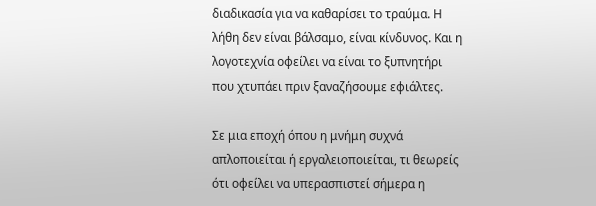διαδικασία για να καθαρίσει το τραύμα. Η λήθη δεν είναι βάλσαμο, είναι κίνδυνος. Και η λογοτεχνία οφείλει να είναι το ξυπνητήρι που χτυπάει πριν ξαναζήσουμε εφιάλτες.

Σε μια εποχή όπου η μνήμη συχνά απλοποιείται ή εργαλειοποιείται, τι θεωρείς ότι οφείλει να υπερασπιστεί σήμερα η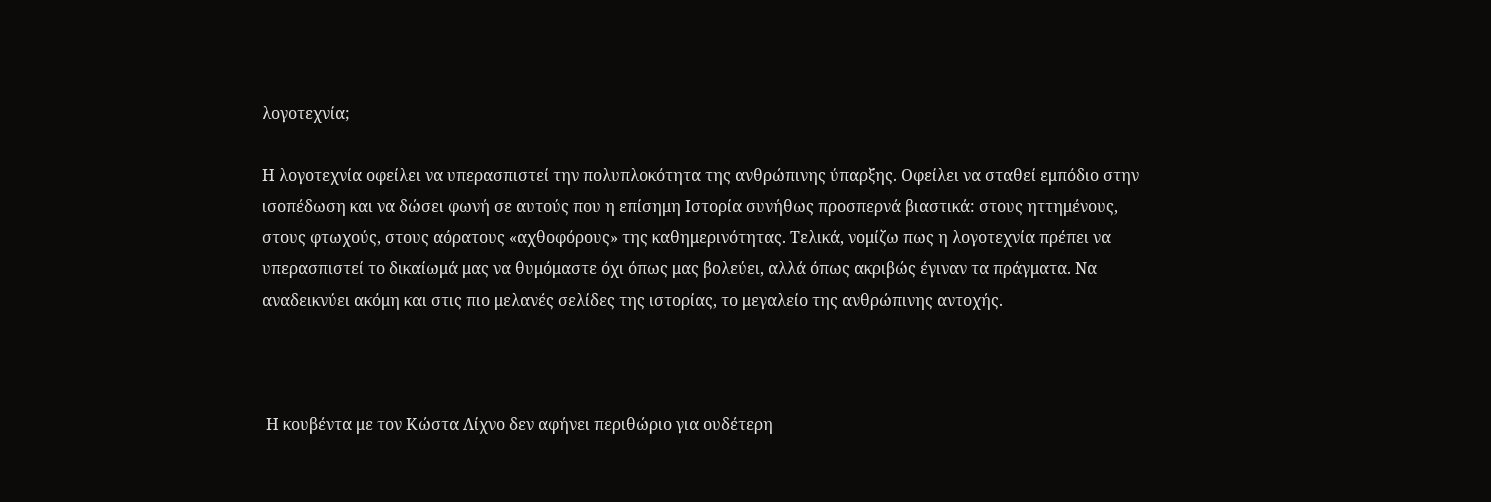λογοτεχνία;

Η λογοτεχνία οφείλει να υπερασπιστεί την πολυπλοκότητα της ανθρώπινης ύπαρξης. Οφείλει να σταθεί εμπόδιο στην ισοπέδωση και να δώσει φωνή σε αυτούς που η επίσημη Ιστορία συνήθως προσπερνά βιαστικά: στους ηττημένους, στους φτωχούς, στους αόρατους «αχθοφόρους» της καθημερινότητας. Τελικά, νομίζω πως η λογοτεχνία πρέπει να υπερασπιστεί το δικαίωμά μας να θυμόμαστε όχι όπως μας βολεύει, αλλά όπως ακριβώς έγιναν τα πράγματα. Να αναδεικνύει ακόμη και στις πιο μελανές σελίδες της ιστορίας, το μεγαλείο της ανθρώπινης αντοχής.



 Η κουβέντα με τον Κώστα Λίχνο δεν αφήνει περιθώριο για ουδέτερη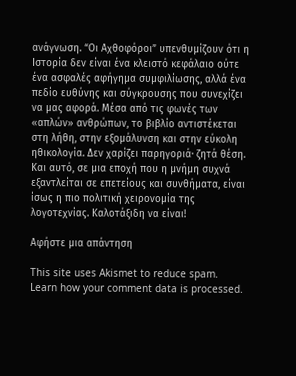ανάγνωση. “Οι Αχθοφόροι” υπενθυμίζουν ότι η Ιστορία δεν είναι ένα κλειστό κεφάλαιο ούτε ένα ασφαλές αφήγημα συμφιλίωσης, αλλά ένα πεδίο ευθύνης και σύγκρουσης που συνεχίζει να μας αφορά. Μέσα από τις φωνές των «απλών» ανθρώπων, το βιβλίο αντιστέκεται στη λήθη, στην εξομάλυνση και στην εύκολη ηθικολογία. Δεν χαρίζει παρηγοριά· ζητά θέση. Και αυτό, σε μια εποχή που η μνήμη συχνά εξαντλείται σε επετείους και συνθήματα, είναι ίσως η πιο πολιτική χειρονομία της λογοτεχνίας. Καλοτάξιδη να είναι!

Αφήστε μια απάντηση

This site uses Akismet to reduce spam. Learn how your comment data is processed.